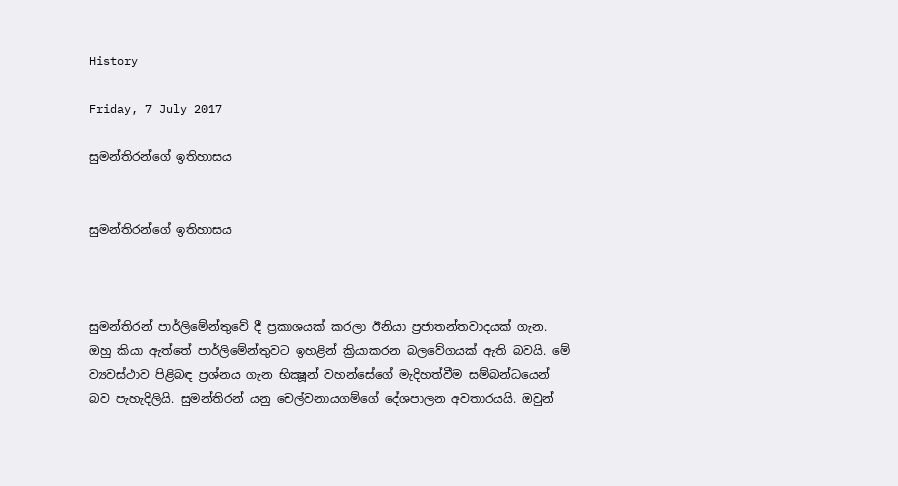History

Friday, 7 July 2017

සුමන්තිරන්ගේ ඉතිහාසය


සුමන්තිරන්ගේ ඉතිහාසය



සුමන්තිරන් පාර්ලිමේන්තුවේ දී ප්‍රකාශයක් කරලා ඊනියා ප්‍රජාතන්තවාදයක් ගැන. ඔහු කියා ඇත්තේ පාර්ලිමේන්තුවට ඉහළින් ක්‍රියාකරන බලවේගයක් ඇති බවයි. මේ ව්‍යවස්ථාව පිළිබඳ ප්‍රශ්නය ගැන භික්‍ෂූන් වහන්සේගේ මැදිහත්වීම සම්බන්ධයෙන් බව පැහැදිලියි. සුමන්තිරන් යනු චෙල්වනායගම්ගේ දේශපාලන අවතාරයයි. ඔවුන්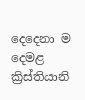දෙදෙනා ම දෙමළ ක්‍රිස්තියානි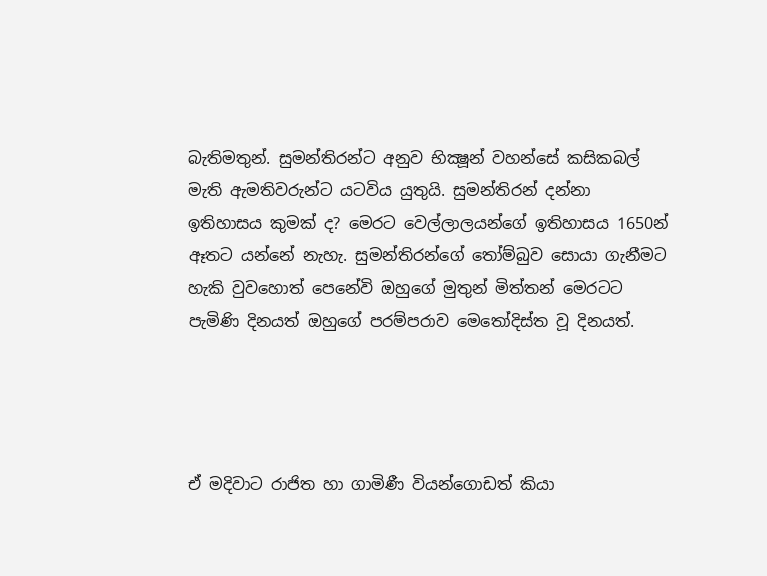බැතිමතුන්. සුමන්තිරන්ට අනුව භික්‍ෂූන් වහන්සේ කසිකබල් මැති ඇමතිවරුන්ට යටවිය යුතුයි. සුමන්තිරන් දන්නා ඉතිහාසය කුමක් ද? මෙරට වෙල්ලාලයන්ගේ ඉතිහාසය 1650න් ඈතට යන්නේ නැහැ. සුමන්තිරන්ගේ තෝම්බුව සොයා ගැනීමට හැකි වුවහොත් පෙනේවි ඔහුගේ මුතුන් මිත්තන් මෙරටට පැමිණි දිනයත් ඔහුගේ පරම්පරාව මෙතෝදිස්ත වූ දිනයත්.




ඒ මදිවාට රාජිත හා ගාමිණී වියන්ගොඩත් කියා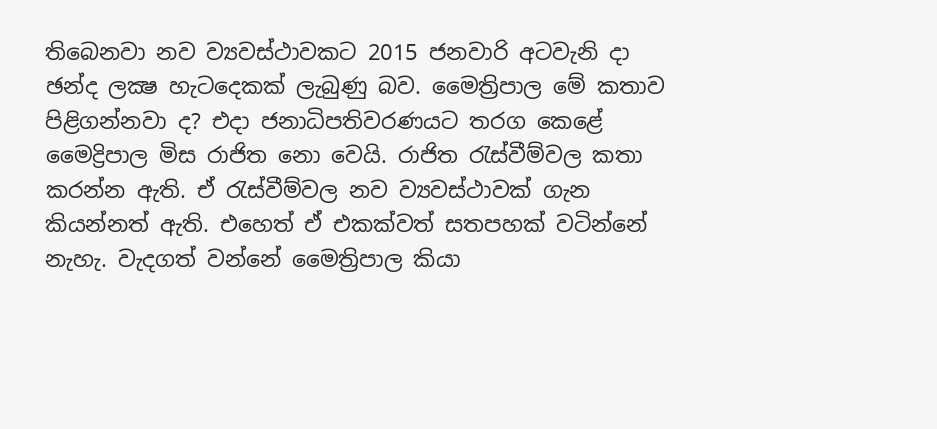තිබෙනවා නව ව්‍යවස්ථාවකට 2015 ජනවාරි අටවැනි දා ඡන්ද ලක්‍ෂ හැටදෙකක් ලැබුණු බව. මෛත්‍රිපාල මේ කතාව පිළිගන්නවා ද? එදා ජනාධිපතිවරණයට තරග කෙළේ මෛද්‍රිපාල මිස රාජිත නො වෙයි. රාජිත රැස්වීම්වල කතා කරන්න ඇති. ඒ රැස්වීම්වල නව ව්‍යවස්ථාවක් ගැන කියන්නත් ඇති. එහෙත් ඒ එකක්වත් සතපහක් වටින්නේ නැහැ. වැදගත් වන්නේ මෛත්‍රිපාල කියා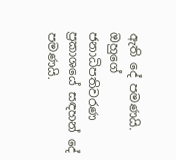ඇති දේ පමණයි. ඔහුගේ ජනාධිපතිවරණ ප්‍රකාශයේ සඳහන් දේ පමණයි.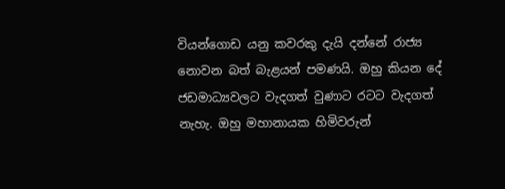වියන්ගොඩ යනු කවරකු දැයි දන්නේ රාජ්‍ය නොවන බත් බැළයන් පමණයි. ඔහු කියන දේ ජඩමාධ්‍යවලට වැදගත් වුණාට රටට වැදගත් නැහැ. ඔහු මහානායක හිමිවරුන්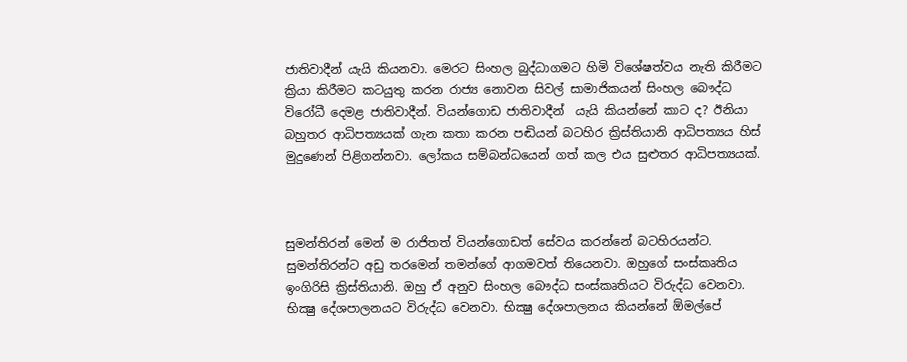ජාතිවාදීන් යැයි කියනවා. මෙරට සිංහල බුද්ධාගමට හිමි විශේෂත්වය නැති කිරීමට ක්‍රියා කිරීමට කටයුතු කරන රාජ්‍ය නොවන සිවල් සාමාජිකයන් සිංහල බෞද්ධ විරෝධී දෙමළ ජාතිවාදීන්. වියන්ගොඩ ජාතිවාදීන්  යැයි කියන්නේ කාට ද? ඊනියා බහුතර ආධිපත්‍යයක් ගැන කතා කරන පඬියන් බටහිර ක්‍රිස්තියානි ආධිපත්‍යය හිස් මුදුණෙන් පිළිගන්නවා. ලෝකය සම්බන්ධයෙන් ගත් කල එය සුළුතර ආධිපත්‍යයක්.



සුමන්තිරන් මෙන් ම රාජිතත් වියන්ගොඩත් සේවය කරන්නේ බටහිරයන්ට. සුමන්තිරන්ට අඩු තරමෙන් තමන්ගේ ආගමවත් තියෙනවා. ඔහුගේ සංස්කෘතිය ඉංගිරිසි ක්‍රිස්තියානි. ඔහු ඒ අනුව සිංහල බෞද්ධ සංස්කෘතියට විරුද්ධ වෙනවා. භික්‍ෂු දේශපාලනයට විරුද්ධ වෙනවා. භික්‍ෂු දේශපාලනය කියන්නේ ඕමල්පේ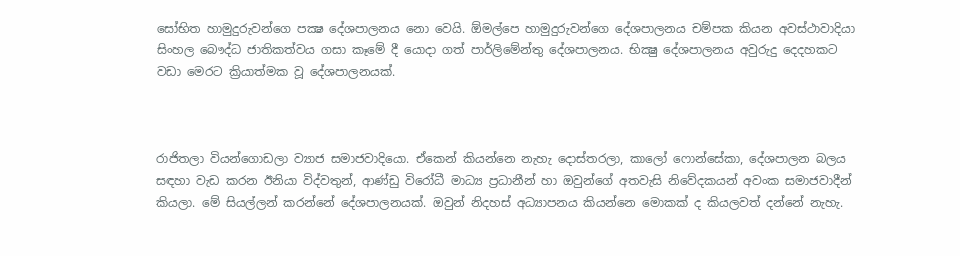සෝභිත හාමුදුරුවන්ගෙ පක්‍ෂ දේශපාලනය නො වෙයි. ඕමල්පෙ හාමුදුරුවන්ගෙ දේශපාලනය චම්පක කියන අවස්ථාවාදියා සිංහල බෞද්ධ ජාතිකත්වය ගසා කෑමේ දී යොදා ගත් පාර්ලිමේන්තු දේශපාලනය. භික්‍ෂු දේශපාලනය අවුරුදු දෙදහකට වඩා මෙරට ක්‍රියාත්මක වූ දේශපාලනයක්.



රාජිතලා වියන්ගොඩලා ව්‍යාජ සමාජවාදියො. ඒකෙන් කියන්නෙ නැහැ දොස්තරලා, කාලෝ ෆොන්සේකා, දේශපාලන බලය සඳහා වැඩ කරන ඊනියා විද්වතුන්, ආණ්ඩු විරෝධී මාධ්‍ය ප්‍රධානීන් හා ඔවුන්ගේ අතවැසි නිවේදකයන් අවංක සමාජවාදීන් කියලා. මේ සියල්ලන් කරන්නේ දේශපාලනයක්. ඔවුන් නිදහස් අධ්‍යාපනය කියන්නෙ මොකක් ද කියලවත් දන්නේ නැහැ.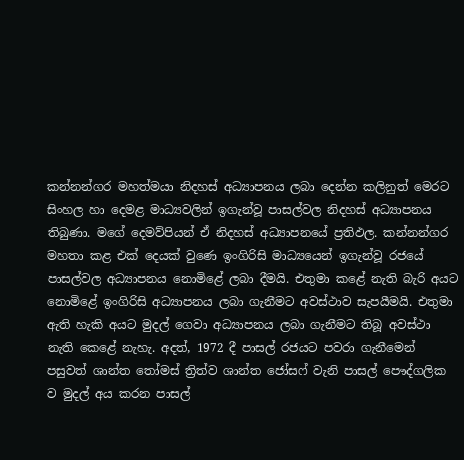කන්නන්ගර මහත්මයා නිදහස් අධ්‍යාපනය ලබා දෙන්න කලිනුත් මෙරට සිංහල හා දෙමළ මාධ්‍යවලින් ඉගැන්වූ පාසල්වල නිදහස් අධ්‍යාපනය තිබුණා. මගේ දෙමව්පියන් ඒ නිදහස් අධ්‍යාපනයේ ප්‍රතිඵල. කන්නන්ගර මහතා කළ එක් දෙයක් වුණෙ ඉංගිරිසි මාධ්‍යයෙන් ඉගැන්වූ රජයේ පාසල්වල අධ්‍යාපනය නොමිළේ ලබා දීමයි. එතුමා කළේ නැති බැරි අයට නොමිළේ ඉංගිරිසි අධ්‍යාපනය ලබා ගැනීමට අවස්ථාව සැපයීමයි. එතුමා ඇති හැකි අයට මුදල් ගෙවා අධ්‍යාපනය ලබා ගැනීමට තිබූ අවස්ථා නැති කෙළේ නැහැ. අදත්, 1972 දී පාසල් රජයට පවරා ගැනීමෙන් පසුවත් ශාන්ත තෝමස් ත්‍රිත්ව ශාන්ත ජෝසෆ් වැනි පාසල් පෞද්ගලික ව මුදල් අය කරන පාසල්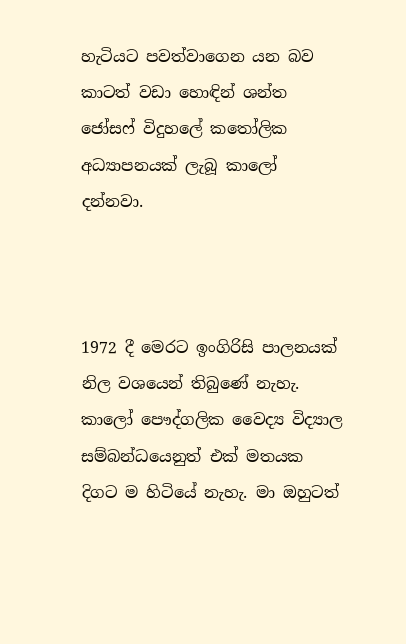හැටියට පවත්වාගෙන යන බව කාටත් වඩා හොඳින් ශන්ත ජෝසෆ් විදුහලේ කතෝලික අධ්‍යාපනයක් ලැබූ කාලෝ දන්නවා.



1972 දී මෙරට ඉංගිරිසි පාලනයක් නිල වශයෙන් තිබුණේ නැහැ. කාලෝ පෞද්ගලික වෛද්‍ය විද්‍යාල සම්බන්ධයෙනුත් එක් මතයක දිගට ම හිටියේ නැහැ. මා ඔහුටත්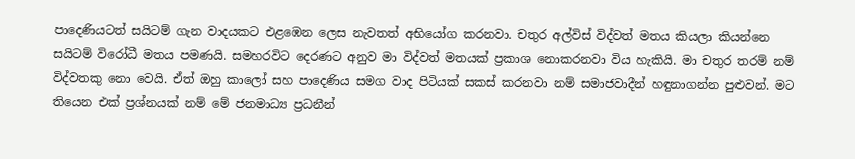පාදෙණියටත් සයිටම් ගැන වාදයකට එළඹෙන ලෙස නැවතත් අභියෝග කරනවා. චතුර අල්විස් විද්වත් මතය කියලා කියන්නෙ සයිටම් විරෝධී මතය පමණයි. සමහරවිට දෙරණට අනුව මා විද්වත් මතයක් ප්‍රකාශ නොකරනවා විය හැකියි. මා චතුර තරම් නම් විද්වතකු නො වෙයි. ඒත් ඔහු කාලෝ සහ පාදෙණිය සමග වාද පිටියක් සකස් කරනවා නම් සමාජවාදීන් හඳුනාගන්න පුළුවන්. මට තියෙන එක් ප්‍රශ්නයක් නම් මේ ජනමාධ්‍ය ප්‍රධනීන්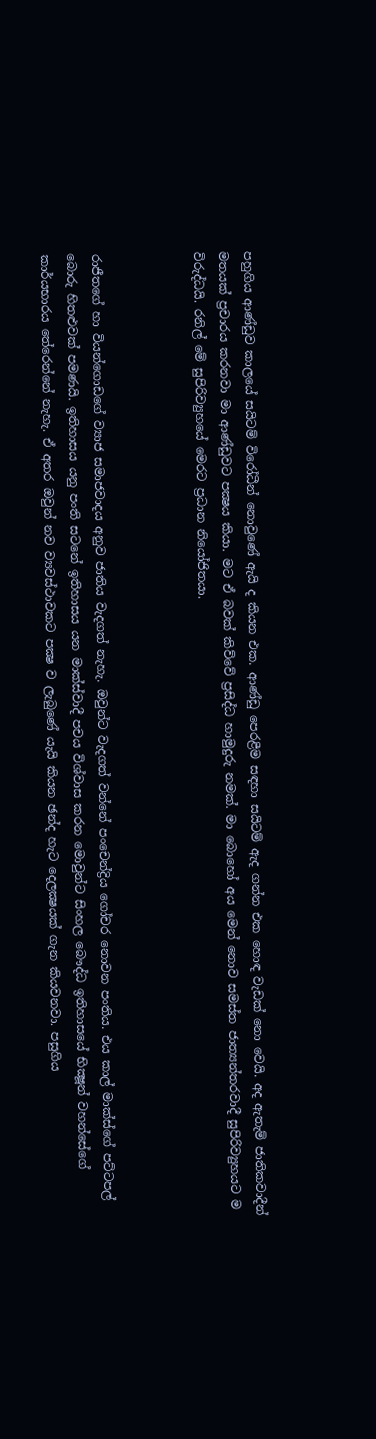පහුගිය ආණ්ඩුව කාලයේ සයිටම් විරෝධීන් නොවුණේ ඇයි ද කියන එක. ආණ්ඩු පෙරළීම සඳහා සයිටම් ඇද ගන්න එක හොඳ වැඩක් නො වෙයි. අද ඇතැම් ජාතිකවාදීන් මතයක් ප්‍රචාරය කරනවා මා ආණ්ඩුවට පක්‍ෂය කියා. මට ඒ බවක් කිව්වේ ප්‍රසිද්ධ හාමුදුරු නමක්. මා බොහෝ අය මෙන් නොව සමස්ත ජාත්‍යන්තරවාදී සුපිරිව්‍යුහයට ම විරුද්ධයි. රනිල් මේ සුපිරිව්‍යුහයේ මෙරට ප්‍රධාන නියෝජිතයා.



රාජීතගේ හා වියන්ගොඩගේ ව්‍යාජ සමාජවාදය අනුව ජාතිය වැදගත් නැහැ. ඔවුන්ට වැදගත් වන්නේ පංචෙන්ද්‍රිය ගෝචර නොවන පංතිය. එය කාල් මාක්ස්ගේ පට්ටපල් බොරු හිතළුවක් පමණයි. ඉතිහාසය යනු පංති සටනේ ඉතිහාසය යන මාක්ස්වාදී පචය විශ්වාස කරන මොවුන්ට සිංහල බෞද්ධ ඉතිහාසයේ භික්‍ෂූන් වහන්සේගේ කාර්යභාරය තේරෙන්නේ නැහැ. ඒ අතර ඔවුන් නව ව්‍යවස්ථාවකට පක්‍ෂ ව ලැබුණේ යැයි කියන ඡන්ද හැට දෙලක්‍ෂයක් ගැන කියවනවා. පසුගිය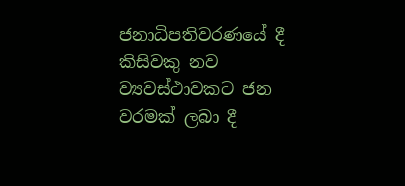ජනාධිපතිවරණයේ දී කිසිවකු නව ව්‍යවස්ථාවකට ජන වරමක් ලබා දී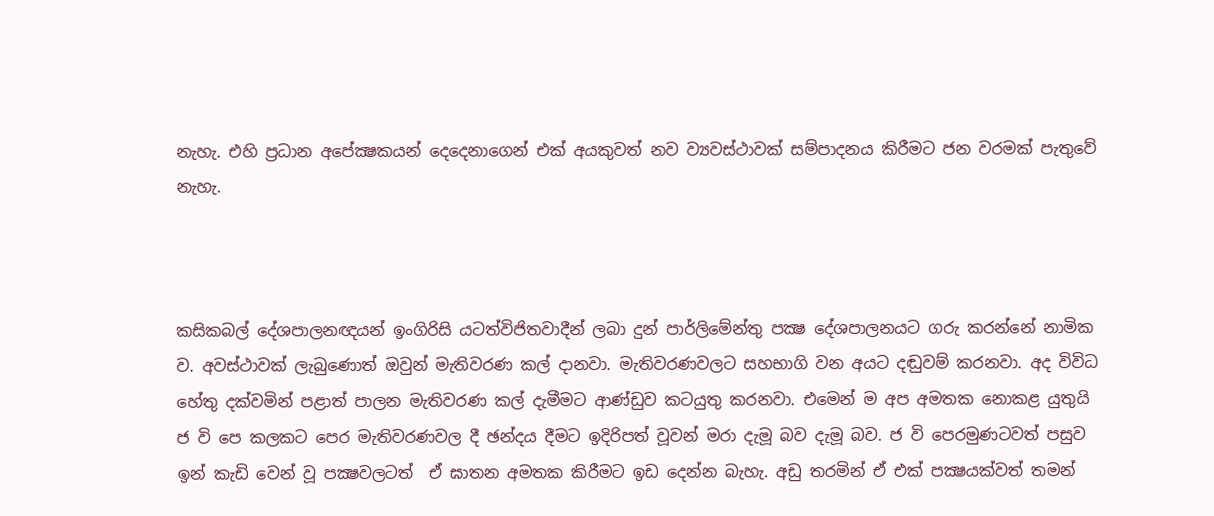නැහැ. එහි ප්‍රධාන අපේක්‍ෂකයන් දෙදෙනාගෙන් එක් අයකුවත් නව ව්‍යවස්ථාවක් සම්පාදනය කිරීමට ජන වරමක් පැතුවේ නැහැ.



කසිකබල් දේශපාලනඥයන් ඉංගිරිසි යටත්විජිතවාදීන් ලබා දුන් පාර්ලිමේන්තු පක්‍ෂ දේශපාලනයට ගරු කරන්නේ නාමික ව. අවස්ථාවක් ලැබුණොත් ඔවුන් මැතිවරණ කල් දානවා. මැතිවරණවලට සහභාගි වන අයට දඬුවම් කරනවා. අද විවිධ හේතු දක්වමින් පළාත් පාලන මැතිවරණ කල් දැමීමට ආණ්ඩුව කටයුතු කරනවා. එමෙන් ම අප අමතක නොකළ යුතුයි ජ වි පෙ කලකට පෙර මැතිවරණවල දී ඡන්දය දීමට ඉදිරිපත් වූවන් මරා දැමූ බව දැමූ බව. ජ වි පෙරමුණටවත් පසුව ඉන් කැඩි වෙන් වූ පක්‍ෂවලටත්  ඒ ඝාතන අමතක කිරීමට ඉඩ දෙන්න බැහැ. අඩු තරමින් ඒ එක් පක්‍ෂයක්වත් තමන්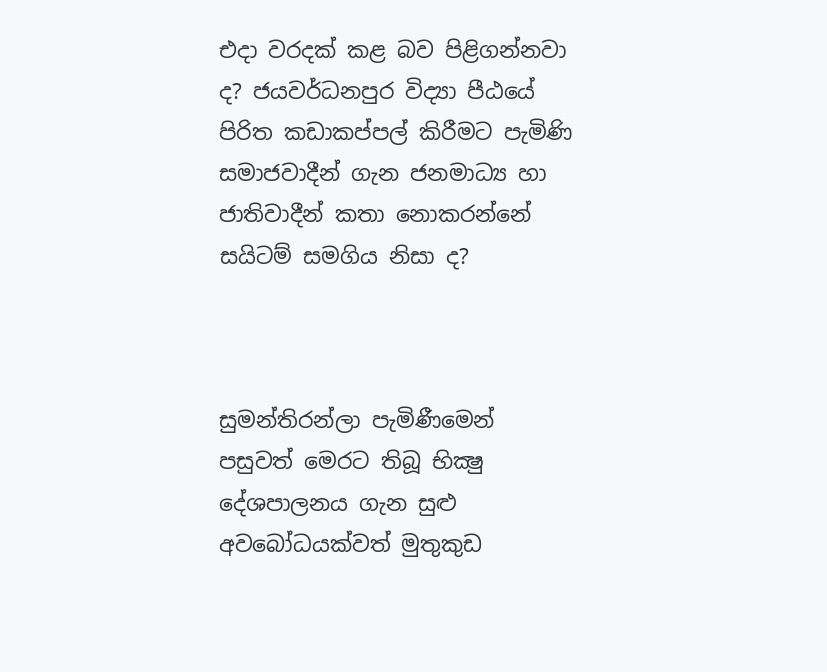එදා වරදක් කළ බව පිළිගන්නවා ද? ජයවර්ධනපුර විද්‍යා පීඨයේ පිරිත කඩාකප්පල් කිරීමට පැමිණි සමාජවාදීන් ගැන ජනමාධ්‍ය හා ජාතිවාදීන් කතා නොකරන්නේ සයිටම් සමගිය නිසා ද?



සුමන්තිරන්ලා පැමිණීමෙන් පසුවත් මෙරට තිබූ භික්‍ෂු දේශපාලනය ගැන සුළු අවබෝධයක්වත් මුතුකුඩ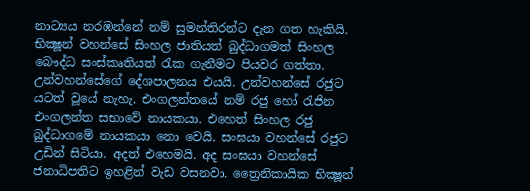නාට්‍යය නරඹන්නේ නම් සුමන්තිරන්ට දැන ගත හැකියි. භික්‍ෂූන් වහන්සේ සිංහල ජාතියත් බුද්ධාගමත් සිංහල බෞද්ධ සංස්කෘතියත් රැක ගැනීමට පියවර ගත්තා. උන්වහන්සේගේ දේශපාලනය එයයි. උන්වහන්සේ රජුට යටත් වූයේ නැහැ. එංගලන්තයේ නම් රජු හෝ රැජින එංගලන්ත සභාවේ නායකයා. එහෙත් සිංහල රජු බුද්ධාගමේ නායකයා නො වෙයි. සංඝයා වහන්සේ රජුට උඩින් සිටියා. අදත් එහෙමයි. අද සංඝයා වහන්සේ ජනාධිපතිට ඉහළින් වැඩ වසනවා. ත්‍රෛනිකායික භික්‍ෂූන්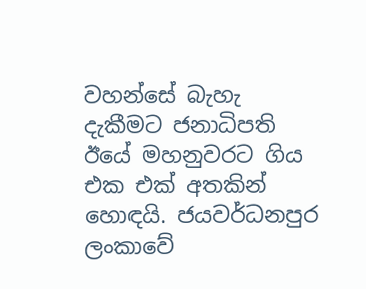වහන්සේ බැහැ දැකීමට ජනාධිපති ඊයේ මහනුවරට ගිය එක එක් අතකින් හොඳයි. ජයවර්ධනපුර ලංකාවේ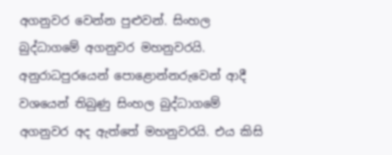අගනුවර වෙන්න පුළුවන්. සිංහල බුද්ධාගමේ අගනුවර මහනුවරයි. අනුරාධපුරයෙන් පොළොන්නරුවෙන් ආදී වශයෙන් තිබුණු සිංහල බුද්ධාගමේ අගනුවර අද ඇත්තේ මහනුවරයි. එය කිසි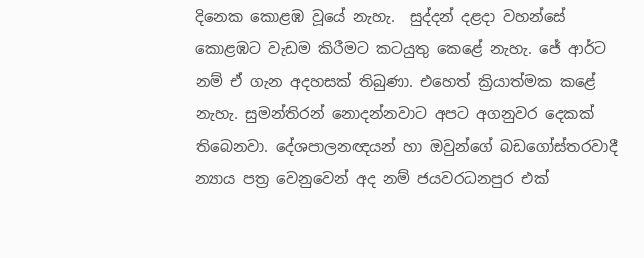දිනෙක කොළඹ වූයේ නැහැ.  සුද්දන් දළදා වහන්සේ කොළඹට වැඩම කිරීමට කටයුතු කෙළේ නැහැ. ජේ ආර්ට නම් ඒ ගැන අදහසක් තිබුණා. එහෙත් ක්‍රියාත්මක කළේ නැහැ. සුමන්තිරන් නොදන්නවාට අපට අගනුවර දෙකක් තිබෙනවා. දේශපාලනඥයන් හා ඔවුන්ගේ බඩගෝස්තරවාදී න්‍යාය පත්‍ර වෙනුවෙන් අද නම් ජයවරධනපුර එක්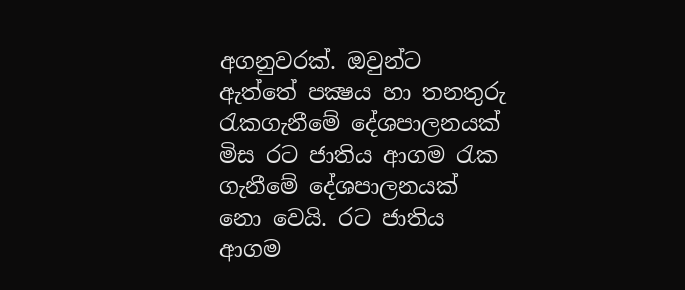අගනුවරක්. ඔවුන්ට ඇත්තේ පක්‍ෂය හා තනතුරු රැකගැනීමේ දේශපාලනයක් මිස රට ජාතිය ආගම රැක ගැනීමේ දේශපාලනයක් නො වෙයි. රට ජාතිය ආගම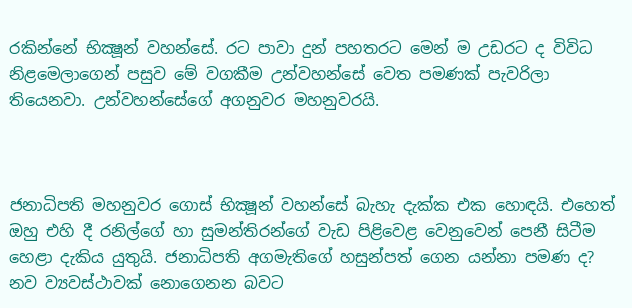රකින්නේ භික්‍ෂූන් වහන්සේ. රට පාවා දුන් පහතරට මෙන් ම උඩරට ද විවිධ නිළමෙලාගෙන් පසුව මේ වගකීම උන්වහන්සේ වෙත පමණක් පැවරිලා තියෙනවා. උන්වහන්සේගේ අගනුවර මහනුවරයි.



ජනාධිපති මහනුවර ගොස් භික්‍ෂූන් වහන්සේ බැහැ දැක්ක එක හොඳයි. එහෙත් ඔහු එහි දී රනිල්ගේ හා සුමන්තිරන්ගේ වැඩ පිළිවෙළ වෙනුවෙන් පෙනී සිටීම හෙළා දැකිය යුතුයි. ජනාධිපති අගමැතිගේ හසුන්පත් ගෙන යන්නා පමණ ද? නව ව්‍යවස්ථාවක් නොගෙනන බවට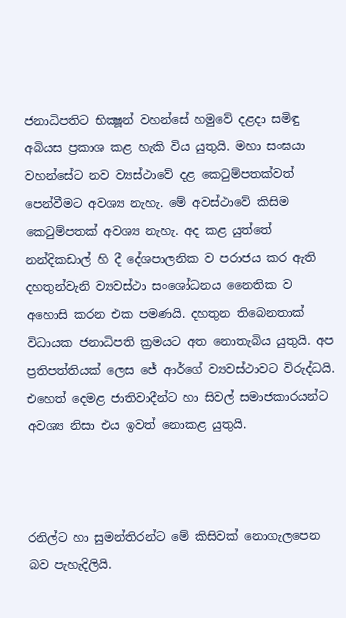ජනාධිපතිට භික්‍ෂූන් වහන්සේ හමුවේ දළදා සමිඳු අබියස ප්‍රකාශ කළ හැකි විය යුතුයි. මහා සංඝයා වහන්සේට නව ව්‍යස්ථාවේ දළ කෙටුම්පතක්වත් පෙන්වීමට අවශ්‍ය නැහැ. මේ අවස්ථාවේ කිසිම කෙටුම්පතක් අවශ්‍ය නැහැ. අද කළ යුත්තේ නන්දිකඩාල් හි දී දේශපාලනික ව පරාජය කර ඇති දහතුන්වැනි ව්‍යවස්ථා සංශෝධනය නෛතික ව අහොසි කරන එක පමණයි. දහතුන තිබෙනතාක් විධායක ජනාධිපති ක්‍රමයට අත නොතැබිය යුතුයි. අප ප්‍රතිපත්තියක් ලෙස ජේ ආර්ගේ ව්‍යවස්ථාවට විරුද්ධයි. එහෙත් දෙමළ ජාතිවාදීන්ට හා සිවල් සමාජකාරයන්ට අවශ්‍ය නිසා එය ඉවත් නොකළ යුතුයි.



රනිල්ට හා සුමන්තිරන්ට මේ කිසිවක් නොගැලපෙන  බව පැහැදිලියි.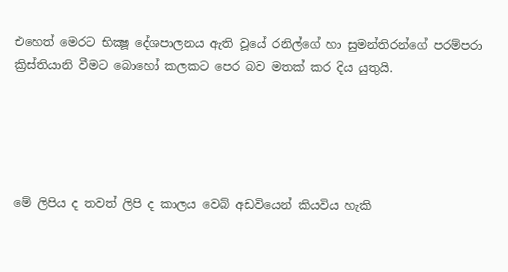එහෙත් මෙරට භික්‍ෂූ දේශපාලනය ඇති වූයේ රනිල්ගේ හා සුමන්තිරන්ගේ පරම්පරා ක්‍රිස්තියානි වීමට බොහෝ කලකට පෙර බව මතක් කර දිය යුතුයි.





මේ ලිපිය ද තවත් ලිපි ද කාලය වෙබ් අඩවියෙන් කියවිය හැකි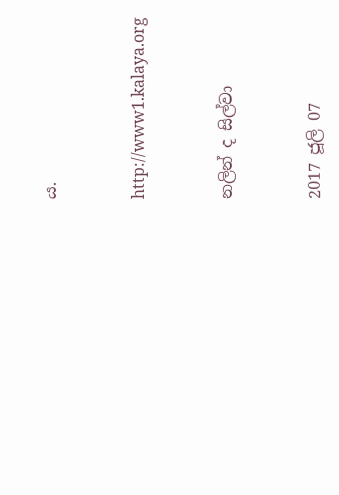ය.



http://www1.kalaya.org



නලින් ද සිල්වා



2017 ජූලි 07